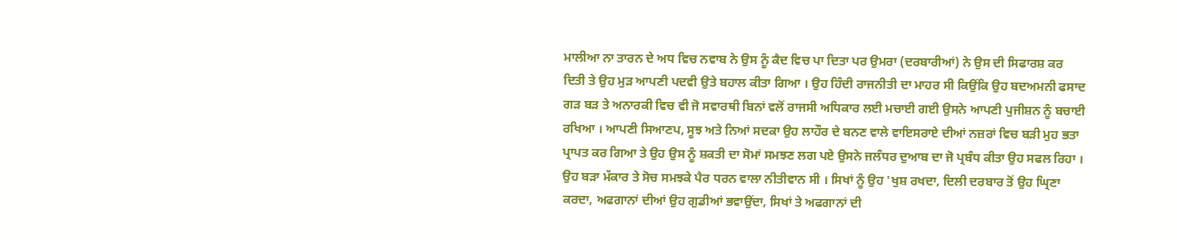ਮਾਲੀਆ ਨਾ ਤਾਰਨ ਦੇ ਅਧ ਵਿਚ ਨਵਾਬ ਨੇ ਉਸ ਨੂੰ ਕੈਦ ਵਿਚ ਪਾ ਦਿਤਾ ਪਰ ਉਮਰਾ (ਦਰਬਾਰੀਆਂ) ਨੇ ਉਸ ਦੀ ਸਿਫਾਰਸ਼ ਕਰ ਦਿਤੀ ਤੇ ਉਹ ਮੁੜ ਆਪਣੀ ਪਦਵੀ ਉਤੇ ਬਹਾਲ ਕੀਤਾ ਗਿਆ । ਉਹ ਹਿੰਦੀ ਰਾਜਨੀਤੀ ਦਾ ਮਾਹਰ ਸੀ ਕਿਉਂਕਿ ਉਹ ਬਦਅਮਨੀ ਫਸਾਦ ਗੜ ਬੜ ਤੇ ਅਨਾਰਕੀ ਵਿਚ ਵੀ ਜੋ ਸਵਾਰਥੀ ਬਿਨਾਂ ਵਲੋਂ ਰਾਜਸੀ ਅਧਿਕਾਰ ਲਈ ਮਚਾਈ ਗਈ ਉਸਨੇ ਆਪਣੀ ਪੁਜੀਸ਼ਨ ਨੂੰ ਬਚਾਈ ਰਖਿਆ । ਆਪਣੀ ਸਿਆਣਪ, ਸੂਝ ਅਤੇ ਨਿਆਂ ਸਦਕਾ ਉਹ ਲਾਹੌਰ ਦੇ ਬਨਣ ਵਾਲੇ ਵਾਇਸਰਾਏ ਦੀਆਂ ਨਜ਼ਰਾਂ ਵਿਚ ਬੜੀ ਮੁਹ ਭਤਾ ਪ੍ਰਾਪਤ ਕਰ ਗਿਆ ਤੇ ਉਹ ਉਸ ਨੂੰ ਸ਼ਕਤੀ ਦਾ ਸੋਮਾਂ ਸਮਝਣ ਲਗ ਪਏ ਉਸਨੇ ਜਲੰਧਰ ਦੁਆਬ ਦਾ ਜੋ ਪ੍ਰਬੰਧ ਕੀਤਾ ਉਹ ਸਫਲ ਰਿਹਾ । ਉਹ ਬੜਾ ਮੱਕਾਰ ਤੇ ਸੋਚ ਸਮਝਕੇ ਪੈਰ ਧਰਨ ਵਾਲਾ ਨੀਤੀਵਾਨ ਸੀ । ਸਿਖਾਂ ਨੂੰ ਉਹ 'ਖੁਸ਼ ਰਖਦਾ, ਦਿਲੀ ਦਰਬਾਰ ਤੋਂ ਉਹ ਘ੍ਰਿਣਾ ਕਰਦਾ, ਅਫਗਾਨਾਂ ਦੀਆਂ ਉਹ ਗੁਡੀਆਂ ਭਵਾਉਂਦਾ, ਸਿਖਾਂ ਤੇ ਅਫਗਾਨਾਂ ਦੀ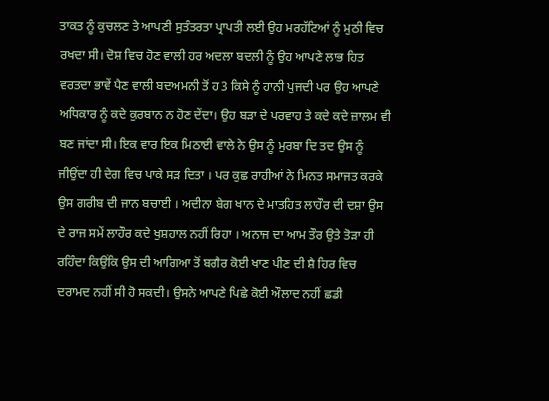ਤਾਕਤ ਨੂੰ ਕੁਚਲਣ ਤੇ ਆਪਣੀ ਸੁਤੰਤਰਤਾ ਪ੍ਰਾਪਤੀ ਲਈ ਉਹ ਮਰਹੱਟਿਆਂ ਨੂੰ ਮੁਠੀ ਵਿਚ ਰਖਦਾ ਸੀ। ਦੋਸ਼ ਵਿਚ ਹੋਣ ਵਾਲੀ ਹਰ ਅਦਲਾ ਬਦਲੀ ਨੂੰ ਉਹ ਆਪਣੇ ਲਾਭ ਹਿਤ ਵਰਤਦਾ ਭਾਵੇਂ ਪੈਣ ਵਾਲੀ ਬਦਅਮਨੀ ਤੋਂ ਹ3 ਕਿਸੇ ਨੂੰ ਹਾਨੀ ਪੁਜਦੀ ਪਰ ਉਹ ਆਪਣੇ ਅਧਿਕਾਰ ਨੂੰ ਕਦੇ ਕੁਰਬਾਨ ਨ ਹੋਣ ਦੇਂਦਾ। ਉਹ ਬੜਾ ਦੇ ਪਰਵਾਹ ਤੇ ਕਦੇ ਕਦੇ ਜ਼ਾਲਮ ਵੀ ਬਣ ਜਾਂਦਾ ਸੀ। ਇਕ ਵਾਰ ਇਕ ਮਿਠਾਈ ਵਾਲੇ ਨੇ ਉਸ ਨੂੰ ਮੁਰਬਾ ਦਿ ਤਦ ਉਸ ਨੂੰ ਜੀਉਂਦਾ ਹੀ ਦੇਗ ਵਿਚ ਪਾਕੇ ਸੜ ਦਿਤਾ । ਪਰ ਕੁਛ ਰਾਹੀਆਂ ਨੇ ਮਿਨਤ ਸਮਾਜਤ ਕਰਕੇ ਉਸ ਗਰੀਬ ਦੀ ਜਾਨ ਬਚਾਈ । ਅਦੀਨਾ ਬੇਗ ਖਾਨ ਦੇ ਮਾਤਹਿਤ ਲਾਹੌਰ ਦੀ ਦਸ਼ਾ ਉਸ ਦੇ ਰਾਜ ਸਮੇਂ ਲਾਹੌਰ ਕਦੇ ਖੁਸ਼ਹਾਲ ਨਹੀਂ ਰਿਹਾ । ਅਨਾਜ ਦਾ ਆਮ ਤੌਰ ਉਤੇ ਤੋੜਾ ਹੀ ਰਹਿੰਦਾ ਕਿਉਂਕਿ ਉਸ ਦੀ ਆਗਿਆ ਤੋਂ ਬਗੈਰ ਕੋਈ ਖਾਣ ਪੀਣ ਦੀ ਸ਼ੈ ਹਿਰ ਵਿਚ ਦਰਾਮਦ ਨਹੀਂ ਸੀ ਹੋ ਸਕਦੀ। ਉਸਨੇ ਆਪਣੇ ਪਿਛੇ ਕੋਈ ਔਲਾਦ ਨਹੀਂ ਛਡੀ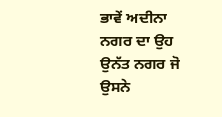ਭਾਵੇਂ ਅਦੀਨਾ ਨਗਰ ਦਾ ਉਹ ਉਨੱਤ ਨਗਰ ਜੋ ਉਸਨੇ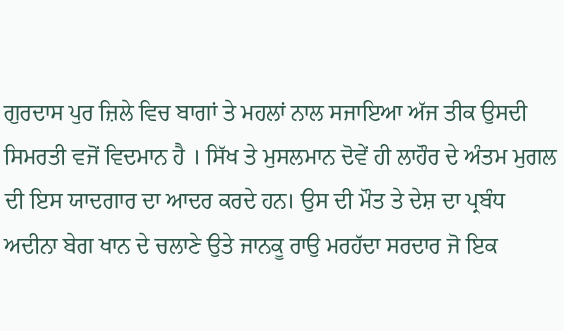ਗੁਰਦਾਸ ਪੁਰ ਜ਼ਿਲੇ ਵਿਚ ਬਾਗਾਂ ਤੇ ਮਹਲਾਂ ਨਾਲ ਸਜਾਇਆ ਅੱਜ ਤੀਕ ਉਸਦੀ ਸਿਮਰਤੀ ਵਜੋਂ ਵਿਦਮਾਨ ਹੈ । ਸਿੱਖ ਤੇ ਮੁਸਲਮਾਨ ਦੋਵੇਂ ਹੀ ਲਾਹੌਰ ਦੇ ਅੰਤਮ ਮੁਗਲ ਦੀ ਇਸ ਯਾਦਗਾਰ ਦਾ ਆਦਰ ਕਰਦੇ ਹਨ। ਉਸ ਦੀ ਮੌਤ ਤੇ ਦੇਸ਼ ਦਾ ਪ੍ਰਬੰਧ ਅਦੀਨਾ ਬੇਗ ਖਾਨ ਦੇ ਚਲਾਣੇ ਉਤੇ ਜਾਨਕੂ ਰਾਉ ਮਰਹੱਦਾ ਸਰਦਾਰ ਜੋ ਇਕ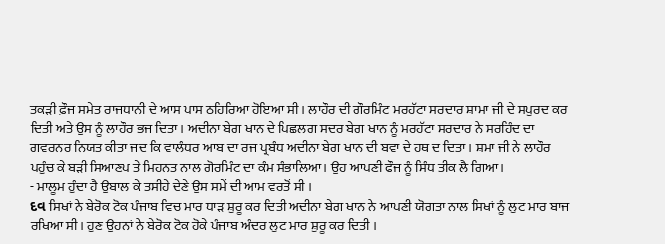ਤਕੜੀ ਫ਼ੌਜ ਸਮੇਤ ਰਾਜਧਾਨੀ ਦੇ ਆਸ ਪਾਸ ਠਹਿਰਿਆ ਹੋਇਆ ਸੀ। ਲਾਹੌਰ ਦੀ ਗੌਰਮਿੰਟ ਮਰਹੱਟਾ ਸਰਦਾਰ ਸ਼ਾਮਾ ਜੀ ਦੇ ਸਪੁਰਦ ਕਰ ਦਿਤੀ ਅਤੇ ਉਸ ਨੂੰ ਲਾਹੌਰ ਭਜ ਦਿਤਾ। ਅਦੀਨਾ ਬੇਗ ਖਾਨ ਦੇ ਪਿਛਲਗ ਸਦਰ ਬੇਗ ਖਾਨ ਨੂੰ ਮਰਹੱਟਾ ਸਰਦਾਰ ਨੇ ਸਰਹਿੰਦ ਦਾ ਗਵਰਨਰ ਨਿਯਤ ਕੀਤਾ ਜਦ ਕਿ ਵਾਲੰਧਰ ਆਬ ਦਾ ਰਜ ਪ੍ਰਬੰਧ ਅਦੀਨਾ ਬੇਗ ਖਾਨ ਦੀ ਬਵਾ ਦੇ ਹਥ ਦ ਦਿਤਾ। ਸ਼ਮਾ ਜੀ ਨੇ ਲਾਹੌਰ ਪਹੁੰਚ ਕੇ ਬੜੀ ਸਿਆਣਪ ਤੇ ਮਿਹਨਤ ਨਾਲ ਗੋਰਮਿੰਟ ਦਾ ਕੰਮ ਸੰਭਾਲਿਆ। ਉਹ ਆਪਣੀ ਫੌਜ ਨੂੰ ਸਿੰਧ ਤੀਕ ਲੈ ਗਿਆ।
- ਮਾਲੂਮ ਹੁੰਦਾ ਹੈ ਉਬਾਲ ਕੇ ਤਸੀਹੇ ਦੇਣੇ ਉਸ ਸਮੇਂ ਦੀ ਆਮ ਵਰਤੋਂ ਸੀ ।
દવ ਸਿਖਾਂ ਨੇ ਬੇਰੋਕ ਟੋਕ ਪੰਜਾਬ ਵਿਚ ਮਾਰ ਧਾੜ ਸ਼ੁਰੂ ਕਰ ਦਿਤੀ ਅਦੀਨਾ ਬੇਗ ਖਾਨ ਨੇ ਆਪਣੀ ਯੋਗਤਾ ਨਾਲ ਸਿਖਾਂ ਨੂੰ ਲੁਟ ਮਾਰ ਬਾਜ ਰਖਿਆ ਸੀ। ਹੁਣ ਉਹਨਾਂ ਨੇ ਬੇਰੋਕ ਟੋਕ ਹੋਕੇ ਪੰਜਾਬ ਅੰਦਰ ਲੁਟ ਮਾਰ ਸ਼ੁਰੂ ਕਰ ਦਿਤੀ ।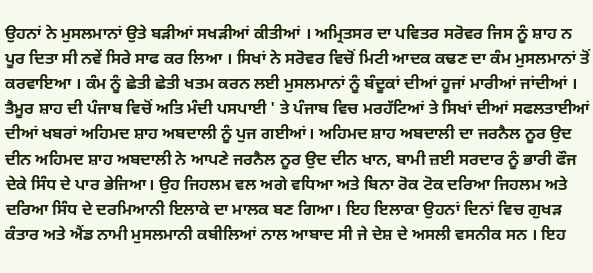ਉਹਨਾਂ ਨੇ ਮੁਸਲਮਾਨਾਂ ਉਤੇ ਬੜੀਆਂ ਸਖੜੀਆਂ ਕੀਤੀਆਂ । ਅਮ੍ਰਿਤਸਰ ਦਾ ਪਵਿਤਰ ਸਰੋਵਰ ਜਿਸ ਨੂੰ ਸ਼ਾਹ ਨ ਪੂਰ ਦਿਤਾ ਸੀ ਨਵੇਂ ਸਿਰੇ ਸਾਫ ਕਰ ਲਿਆ । ਸਿਖਾਂ ਨੇ ਸਰੋਵਰ ਵਿਚੋਂ ਮਿਟੀ ਆਦਕ ਕਢਣ ਦਾ ਕੰਮ ਮੁਸਲਮਾਨਾਂ ਤੋਂ ਕਰਵਾਇਆ । ਕੰਮ ਨੂੰ ਛੇਤੀ ਛੇਤੀ ਖਤਮ ਕਰਨ ਲਈ ਮੁਸਲਮਾਨਾਂ ਨੂੰ ਬੰਦੂਕਾਂ ਦੀਆਂ ਹੂਜਾਂ ਮਾਰੀਆਂ ਜਾਂਦੀਆਂ । ਤੈਮੂਰ ਸ਼ਾਹ ਦੀ ਪੰਜਾਬ ਵਿਚੋਂ ਅਤਿ ਮੰਦੀ ਪਸਪਾਈ ' ਤੇ ਪੰਜਾਬ ਵਿਚ ਮਰਹੱਟਿਆਂ ਤੇ ਸਿਖਾਂ ਦੀਆਂ ਸਫਲਤਾਈਆਂ ਦੀਆਂ ਖਬਰਾਂ ਅਹਿਮਦ ਸ਼ਾਹ ਅਬਦਾਲੀ ਨੂੰ ਪੁਜ ਗਈਆਂ। ਅਹਿਮਦ ਸ਼ਾਹ ਅਬਦਾਲੀ ਦਾ ਜਰਨੈਲ ਨੂਰ ਉਦ ਦੀਨ ਅਹਿਮਦ ਸ਼ਾਹ ਅਬਦਾਲੀ ਨੇ ਆਪਣੇ ਜਰਨੈਲ ਨੂਰ ਉਦ ਦੀਨ ਖਾਨ, ਬਾਮੀ ਜ਼ਈ ਸਰਦਾਰ ਨੂੰ ਭਾਰੀ ਫੌਜ ਦੇਕੇ ਸਿੰਧ ਦੇ ਪਾਰ ਭੇਜਿਆ। ਉਹ ਜਿਹਲਮ ਵਲ ਅਗੇ ਵਧਿਆ ਅਤੇ ਬਿਨਾ ਰੋਕ ਟੋਕ ਦਰਿਆ ਜਿਹਲਮ ਅਤੇ ਦਰਿਆ ਸਿੰਧ ਦੇ ਦਰਮਿਆਨੀ ਇਲਾਕੇ ਦਾ ਮਾਲਕ ਬਣ ਗਿਆ। ਇਹ ਇਲਾਕਾ ਉਹਨਾਂ ਦਿਨਾਂ ਵਿਚ ਗੁਖੜ ਕੰਤਾਰ ਅਤੇ ਐਂਡ ਨਾਮੀ ਮੁਸਲਮਾਨੀ ਕਬੀਲਿਆਂ ਨਾਲ ਆਬਾਦ ਸੀ ਜੇ ਦੇਸ਼ ਦੇ ਅਸਲੀ ਵਸਨੀਕ ਸਨ । ਇਹ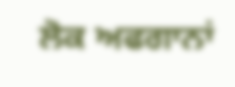ਲੋਕ ਅਫਗਾਨਾਂ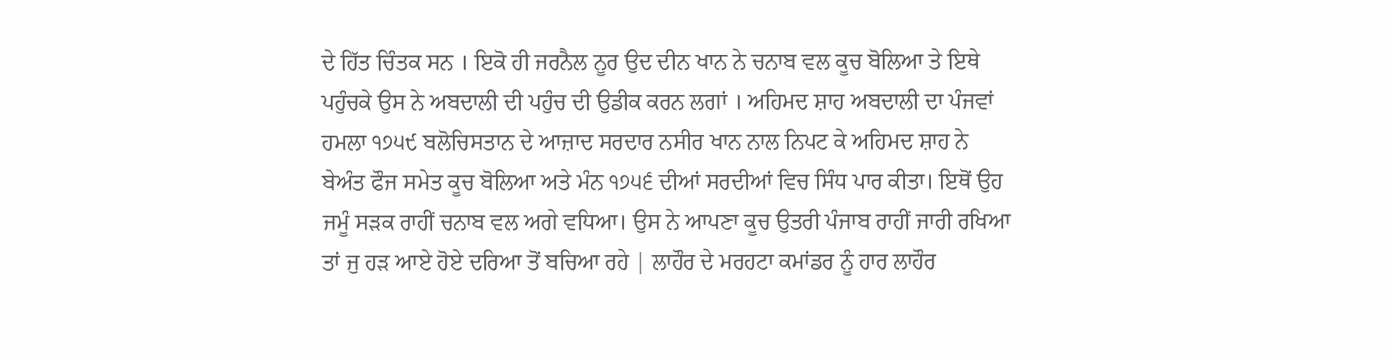ਦੇ ਹਿੱਤ ਚਿੰਤਕ ਸਨ । ਇਕੋ ਹੀ ਜਰਨੈਲ ਨੂਰ ਉਦ ਦੀਨ ਖਾਨ ਨੇ ਚਨਾਬ ਵਲ ਕੂਚ ਬੋਲਿਆ ਤੇ ਇਥੇ ਪਹੁੰਚਕੇ ਉਸ ਨੇ ਅਬਦਾਲੀ ਦੀ ਪਹੁੰਚ ਦੀ ਉਡੀਕ ਕਰਨ ਲਗਾਂ । ਅਹਿਮਦ ਸ਼ਾਹ ਅਬਦਾਲੀ ਦਾ ਪੰਜਵਾਂ ਹਮਲਾ ੧੭੫੯ ਬਲੋਚਿਸਤਾਨ ਦੇ ਆਜ਼ਾਦ ਸਰਦਾਰ ਨਸੀਰ ਖਾਨ ਨਾਲ ਨਿਪਟ ਕੇ ਅਹਿਮਦ ਸ਼ਾਹ ਨੇ ਬੇਅੰਤ ਫੌਜ ਸਮੇਤ ਕੂਚ ਬੋਲਿਆ ਅਤੇ ਮੰਨ ੧੭੫੬ ਦੀਆਂ ਸਰਦੀਆਂ ਵਿਚ ਸਿੰਧ ਪਾਰ ਕੀਤਾ। ਇਥੋਂ ਉਹ ਜਮੂੰ ਸੜਕ ਰਾਹੀਂ ਚਨਾਬ ਵਲ ਅਗੇ ਵਧਿਆ। ਉਸ ਨੇ ਆਪਣਾ ਕੂਚ ਉਤਰੀ ਪੰਜਾਬ ਰਾਹੀਂ ਜਾਰੀ ਰਖਿਆ ਤਾਂ ਜੁ ਹੜ ਆਏ ਹੋਏ ਦਰਿਆ ਤੋਂ ਬਚਿਆ ਰਹੇ | ਲਾਹੌਰ ਦੇ ਮਰਹਟਾ ਕਮਾਂਡਰ ਨੂੰ ਹਾਰ ਲਾਹੌਰ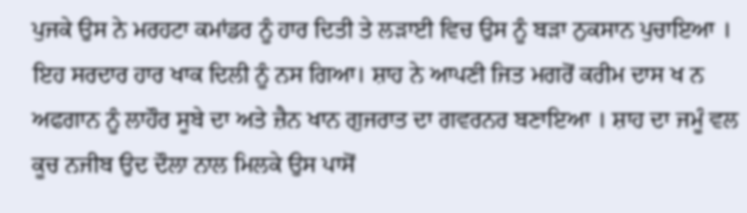ਪੁਜਕੇ ਉਸ ਨੇ ਮਰਹਟਾ ਕਮਾਂਡਰ ਨੂੰ ਹਾਰ ਦਿਤੀ ਤੇ ਲੜਾਈ ਵਿਚ ਉਸ ਨੂੰ ਬੜਾ ਨੁਕਸਾਨ ਪੁਚਾਇਆ । ਇਹ ਸਰਦਾਰ ਹਾਰ ਖਾਕ ਦਿਲੀ ਨੂੰ ਨਸ ਗਿਆ। ਸ਼ਾਹ ਨੇ ਆਪਣੀ ਜਿਤ ਮਗਰੋਂ ਕਰੀਮ ਦਾਸ ਖ ਨ ਅਫਗਾਨ ਨੂੰ ਲਾਹੌਰ ਸੂਬੇ ਦਾ ਅਤੇ ਜ਼ੈਨ ਖਾਨ ਗੁਜਰਾਤ ਦਾ ਗਵਰਨਰ ਬਣਾਇਆ । ਸ਼ਾਹ ਦਾ ਜਮੂੰ ਵਲ ਕੂਚ ਨਜੀਬ ਉਦ ਦੌਲਾ ਨਾਲ ਮਿਲਕੇ ਉਸ ਪਾਸੋਂ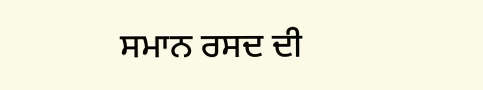ਸਮਾਨ ਰਸਦ ਦੀ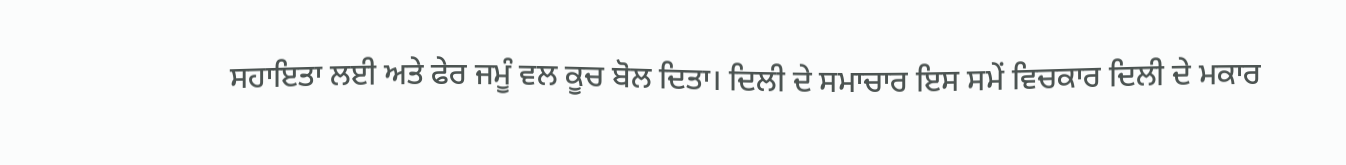ਸਹਾਇਤਾ ਲਈ ਅਤੇ ਫੇਰ ਜਮੂੰ ਵਲ ਕੂਚ ਬੋਲ ਦਿਤਾ। ਦਿਲੀ ਦੇ ਸਮਾਚਾਰ ਇਸ ਸਮੇਂ ਵਿਚਕਾਰ ਦਿਲੀ ਦੇ ਮਕਾਰ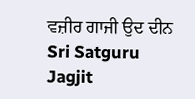ਵਜ਼ੀਰ ਗਾਜੀ ਉਦ ਦੀਨ Sri Satguru Jagjit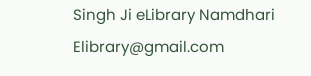Singh Ji eLibrary Namdhari Elibrary@gmail.com